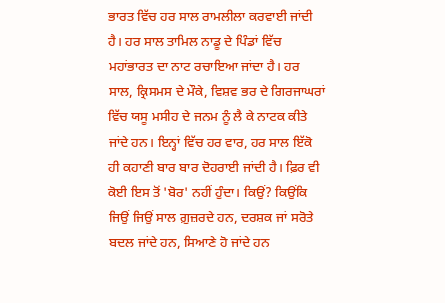ਭਾਰਤ ਵਿੱਚ ਹਰ ਸਾਲ ਰਾਮਲੀਲਾ ਕਰਵਾਈ ਜਾਂਦੀ ਹੈ। ਹਰ ਸਾਲ ਤਾਮਿਲ ਨਾਡੂ ਦੇ ਪਿੰਡਾਂ ਵਿੱਚ ਮਹਾਂਭਾਰਤ ਦਾ ਨਾਟ ਰਚਾਇਆ ਜਾਂਦਾ ਹੈ। ਹਰ ਸਾਲ, ਕ੍ਰਿਸਮਸ ਦੇ ਮੌਕੇ, ਵਿਸ਼ਵ ਭਰ ਦੇ ਗਿਰਜਾਘਰਾਂ ਵਿੱਚ ਯਸੂ ਮਸੀਹ ਦੇ ਜਨਮ ਨੂੰ ਲੈ ਕੇ ਨਾਟਕ ਕੀਤੇ ਜਾਂਦੇ ਹਨ। ਇਨ੍ਹਾਂ ਵਿੱਚ ਹਰ ਵਾਰ, ਹਰ ਸਾਲ ਇੱਕੋ ਹੀ ਕਹਾਣੀ ਬਾਰ ਬਾਰ ਦੋਹਰਾਈ ਜਾਂਦੀ ਹੈ। ਫ਼ਿਰ ਵੀ ਕੋਈ ਇਸ ਤੋਂ 'ਬੋਰ' ਨਹੀਂ ਹੁੰਦਾ। ਕਿਉਂ? ਕਿਉਂਕਿ ਜਿਉਂ ਜਿਉਂ ਸਾਲ ਗ਼ੁਜ਼ਰਦੇ ਹਨ, ਦਰਸ਼ਕ ਜਾਂ ਸਰੋਤੇ ਬਦਲ ਜਾਂਦੇ ਹਨ, ਸਿਆਣੇ ਹੋ ਜਾਂਦੇ ਹਨ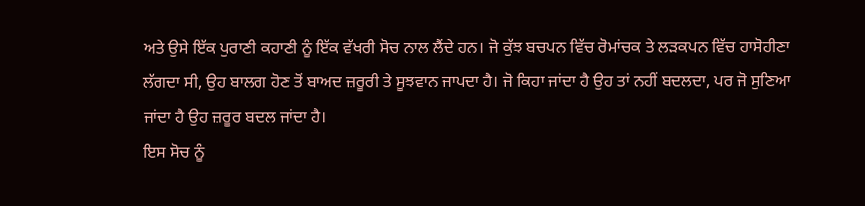ਅਤੇ ਉਸੇ ਇੱਕ ਪੁਰਾਣੀ ਕਹਾਣੀ ਨੂੰ ਇੱਕ ਵੱਖਰੀ ਸੋਚ ਨਾਲ ਲੈਂਦੇ ਹਨ। ਜੋ ਕੁੱਝ ਬਚਪਨ ਵਿੱਚ ਰੋਮਾਂਚਕ ਤੇ ਲੜਕਪਨ ਵਿੱਚ ਹਾਸੋਹੀਣਾ ਲੱਗਦਾ ਸੀ, ਉਹ ਬਾਲਗ ਹੋਣ ਤੋਂ ਬਾਅਦ ਜ਼ਰੂਰੀ ਤੇ ਸੂਝਵਾਨ ਜਾਪਦਾ ਹੈ। ਜੋ ਕਿਹਾ ਜਾਂਦਾ ਹੈ ਉਹ ਤਾਂ ਨਹੀਂ ਬਦਲਦਾ, ਪਰ ਜੋ ਸੁਣਿਆ ਜਾਂਦਾ ਹੈ ਉਹ ਜ਼ਰੂਰ ਬਦਲ ਜਾਂਦਾ ਹੈ।
ਇਸ ਸੋਚ ਨੂੰ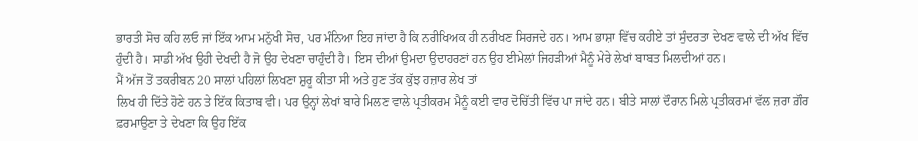ਭਾਰਤੀ ਸੋਚ ਕਹਿ ਲਓ ਜਾਂ ਇੱਕ ਆਮ ਮਨੁੱਖੀ ਸੋਚ, ਪਰ ਮੰਨਿਆ ਇਹ ਜਾਂਦਾ ਹੈ ਕਿ ਨਰੀਖਿਅਕ ਹੀ ਨਰੀਖਣ ਸਿਰਜਦੇ ਹਨ। ਆਮ ਭਾਸ਼ਾ ਵਿੱਚ ਕਹੀਏ ਤਾਂ ਸੁੰਦਰਤਾ ਦੇਖਣ ਵਾਲੇ ਦੀ ਅੱਖ ਵਿੱਚ ਹੁੰਦੀ ਹੈ। ਸਾਡੀ ਅੱਖ ਉਹੀ ਦੇਖਦੀ ਹੈ ਜੋ ਉਹ ਦੇਖਣਾ ਚਾਹੁੰਦੀ ਹੈ। ਇਸ ਦੀਆਂ ਉਮਦਾ ਉਦਾਹਰਣਾਂ ਹਨ ਉਹ ਈਮੇਲਾਂ ਜਿਹੜੀਆਂ ਮੈਨੂੰ ਮੇਰੇ ਲੇਖਾਂ ਬਾਬਤ ਮਿਲਦੀਆਂ ਹਨ।
ਮੈਂ ਅੱਜ ਤੋਂ ਤਕਰੀਬਨ 20 ਸਾਲਾਂ ਪਹਿਲਾਂ ਲਿਖਣਾ ਸ਼ੁਰੂ ਕੀਤਾ ਸੀ ਅਤੇ ਹੁਣ ਤੱਕ ਕੁੱਝ ਹਜ਼ਾਰ ਲੇਖ ਤਾਂ
ਲਿਖ ਹੀ ਦਿੱਤੇ ਹੋਣੇ ਹਨ ਤੇ ਇੱਕ ਕਿਤਾਬ ਵੀ। ਪਰ ਉਨ੍ਹਾਂ ਲੇਖਾਂ ਬਾਰੇ ਮਿਲਣ ਵਾਲੇ ਪ੍ਰਤੀਕਰਮ ਮੈਨੂੰ ਕਈ ਵਾਰ ਦੋਚਿੱਤੀ ਵਿੱਚ ਪਾ ਜਾਂਦੇ ਹਨ। ਬੀਤੇ ਸਾਲਾਂ ਦੌਰਾਨ ਮਿਲੇ ਪ੍ਰਤੀਕਰਮਾਂ ਵੱਲ ਜ਼ਰਾ ਗ਼ੌਰ ਫ਼ਰਮਾਉਣਾ ਤੇ ਦੇਖਣਾ ਕਿ ਉਹ ਇੱਕ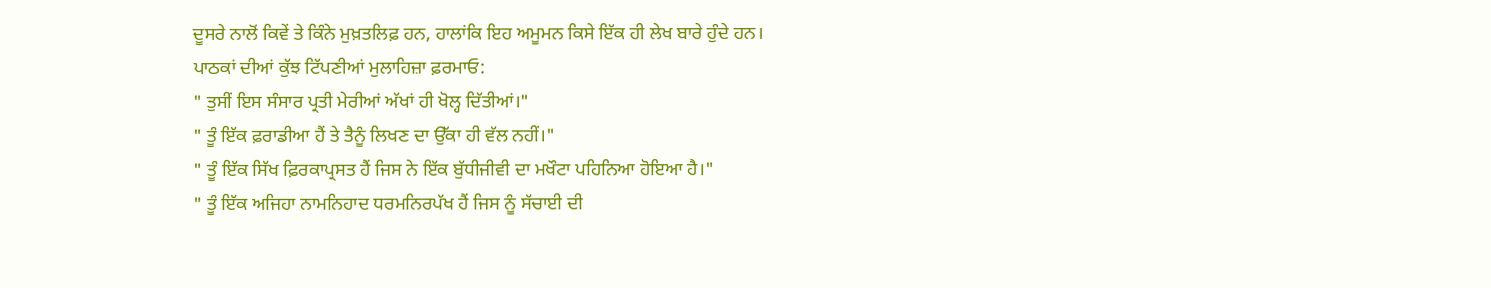ਦੂਸਰੇ ਨਾਲੋਂ ਕਿਵੇਂ ਤੇ ਕਿੰਨੇ ਮੁਖ਼ਤਲਿਫ਼ ਹਨ, ਹਾਲਾਂਕਿ ਇਹ ਅਮੂਮਨ ਕਿਸੇ ਇੱਕ ਹੀ ਲੇਖ ਬਾਰੇ ਹੁੰਦੇ ਹਨ। ਪਾਠਕਾਂ ਦੀਆਂ ਕੁੱਝ ਟਿੱਪਣੀਆਂ ਮੁਲਾਹਿਜ਼ਾ ਫ਼ਰਮਾਓ:
" ਤੁਸੀਂ ਇਸ ਸੰਸਾਰ ਪ੍ਰਤੀ ਮੇਰੀਆਂ ਅੱਖਾਂ ਹੀ ਖੋਲ੍ਹ ਦਿੱਤੀਆਂ।"
" ਤੂੰ ਇੱਕ ਫ਼ਰਾਡੀਆ ਹੈਂ ਤੇ ਤੈਨੂੰ ਲਿਖਣ ਦਾ ਉੱਕਾ ਹੀ ਵੱਲ ਨਹੀਂ।"
" ਤੂੰ ਇੱਕ ਸਿੱਖ ਫ਼ਿਰਕਾਪ੍ਰਸਤ ਹੈਂ ਜਿਸ ਨੇ ਇੱਕ ਬੁੱਧੀਜੀਵੀ ਦਾ ਮਖੌਟਾ ਪਹਿਨਿਆ ਹੋਇਆ ਹੈ।"
" ਤੂੰ ਇੱਕ ਅਜਿਹਾ ਨਾਮਨਿਹਾਦ ਧਰਮਨਿਰਪੱਖ ਹੈਂ ਜਿਸ ਨੂੰ ਸੱਚਾਈ ਦੀ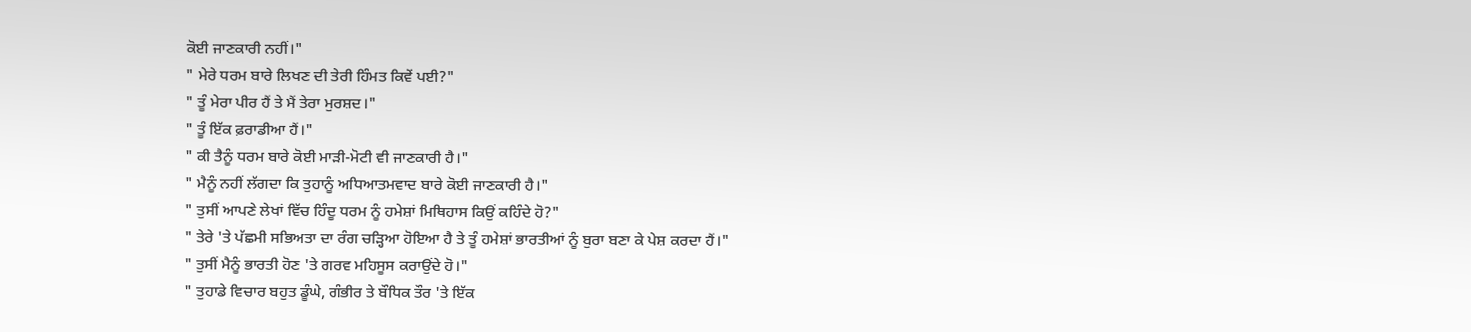ਕੋਈ ਜਾਣਕਾਰੀ ਨਹੀਂ।"
" ਮੇਰੇ ਧਰਮ ਬਾਰੇ ਲਿਖਣ ਦੀ ਤੇਰੀ ਹਿੰਮਤ ਕਿਵੇਂ ਪਈ?"
" ਤੂੰ ਮੇਰਾ ਪੀਰ ਹੈਂ ਤੇ ਮੈਂ ਤੇਰਾ ਮੁਰਸ਼ਦ।"
" ਤੂੰ ਇੱਕ ਫ਼ਰਾਡੀਆ ਹੈਂ।"
" ਕੀ ਤੈਨੂੰ ਧਰਮ ਬਾਰੇ ਕੋਈ ਮਾੜੀ-ਮੋਟੀ ਵੀ ਜਾਣਕਾਰੀ ਹੈ।"
" ਮੈਨੂੰ ਨਹੀਂ ਲੱਗਦਾ ਕਿ ਤੁਹਾਨੂੰ ਅਧਿਆਤਮਵਾਦ ਬਾਰੇ ਕੋਈ ਜਾਣਕਾਰੀ ਹੈ।"
" ਤੁਸੀਂ ਆਪਣੇ ਲੇਖਾਂ ਵਿੱਚ ਹਿੰਦੂ ਧਰਮ ਨੂੰ ਹਮੇਸ਼ਾਂ ਮਿਥਿਹਾਸ ਕਿਉਂ ਕਹਿੰਦੇ ਹੋ?"
" ਤੇਰੇ 'ਤੇ ਪੱਛਮੀ ਸਭਿਅਤਾ ਦਾ ਰੰਗ ਚੜ੍ਹਿਆ ਹੋਇਆ ਹੈ ਤੇ ਤੂੰ ਹਮੇਸ਼ਾਂ ਭਾਰਤੀਆਂ ਨੂੰ ਬੁਰਾ ਬਣਾ ਕੇ ਪੇਸ਼ ਕਰਦਾ ਹੈਂ।"
" ਤੁਸੀਂ ਮੈਨੂੰ ਭਾਰਤੀ ਹੋਣ 'ਤੇ ਗਰਵ ਮਹਿਸੂਸ ਕਰਾਉਂਦੇ ਹੋ।"
" ਤੁਹਾਡੇ ਵਿਚਾਰ ਬਹੁਤ ਡੂੰਘੇ, ਗੰਭੀਰ ਤੇ ਬੌਧਿਕ ਤੌਰ 'ਤੇ ਇੱਕ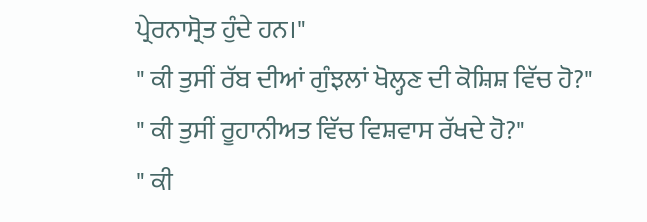ਪ੍ਰੇਰਨਾਸ੍ਰੋਤ ਹੁੰਦੇ ਹਨ।"
" ਕੀ ਤੁਸੀਂ ਰੱਬ ਦੀਆਂ ਗੁੰਝਲਾਂ ਖੋਲ੍ਹਣ ਦੀ ਕੋਸ਼ਿਸ਼ ਵਿੱਚ ਹੋ?"
" ਕੀ ਤੁਸੀਂ ਰੂਹਾਨੀਅਤ ਵਿੱਚ ਵਿਸ਼ਵਾਸ ਰੱਖਦੇ ਹੋ?"
" ਕੀ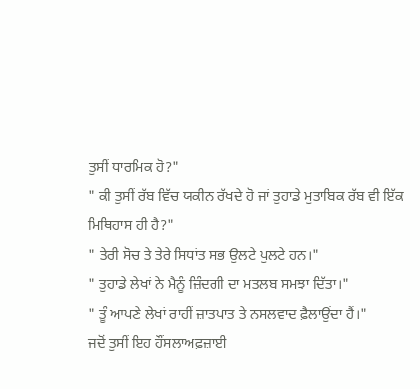ਤੁਸੀਂ ਧਾਰਮਿਕ ਹੋ?"
" ਕੀ ਤੁਸੀਂ ਰੱਬ ਵਿੱਚ ਯਕੀਨ ਰੱਖਦੇ ਹੋ ਜਾਂ ਤੁਹਾਡੇ ਮੁਤਾਬਿਕ ਰੱਬ ਵੀ ਇੱਕ ਮਿਥਿਹਾਸ ਹੀ ਹੈ?"
" ਤੇਰੀ ਸੋਚ ਤੇ ਤੇਰੇ ਸਿਧਾਂਤ ਸਭ ਉਲਟੇ ਪੁਲਟੇ ਹਨ।"
" ਤੁਹਾਡੇ ਲੇਖਾਂ ਨੇ ਮੈਨੂੰ ਜ਼ਿੰਦਗੀ ਦਾ ਮਤਲਬ ਸਮਝਾ ਦਿੱਤਾ।"
" ਤੂੰ ਆਪਣੇ ਲੇਖਾਂ ਰਾਹੀਂ ਜ਼ਾਤਪਾਤ ਤੇ ਨਸਲਵਾਦ ਫ਼ੈਲਾਉਂਦਾ ਹੈਂ।"
ਜਦੋਂ ਤੁਸੀਂ ਇਹ ਹੌਂਸਲਾਅਫ਼ਜ਼ਾਈ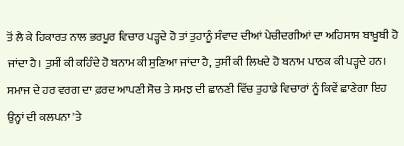ਤੋਂ ਲੈ ਕੇ ਹਿਕਾਰਤ ਨਾਲ ਭਰਪੂਰ ਵਿਚਾਰ ਪੜ੍ਹਦੇ ਹੋ ਤਾਂ ਤੁਹਾਨੂੰ ਸੰਵਾਦ ਦੀਆਂ ਪੇਚੀਦਗੀਆਂ ਦਾ ਅਹਿਸਾਸ ਬਾਖ਼ੂਬੀ ਹੋ ਜਾਂਦਾ ਹੈ। ਤੁਸੀਂ ਕੀ ਕਹਿੰਦੇ ਹੋ ਬਨਾਮ ਕੀ ਸੁਣਿਆ ਜਾਂਦਾ ਹੈ, ਤੁਸੀਂ ਕੀ ਲਿਖਦੇ ਹੋ ਬਨਾਮ ਪਾਠਕ ਕੀ ਪੜ੍ਹਦੇ ਹਨ। ਸਮਾਜ ਦੇ ਹਰ ਵਰਗ ਦਾ ਫ਼ਰਦ ਆਪਣੀ ਸੋਚ ਤੇ ਸਮਝ ਦੀ ਛਾਨਣੀ ਵਿੱਚ ਤੁਹਾਡੇ ਵਿਚਾਰਾਂ ਨੂੰ ਕਿਵੇਂ ਛਾਣੇਗਾ ਇਹ ਉਨ੍ਹਾਂ ਦੀ ਕਲਪਨਾ 'ਤੇ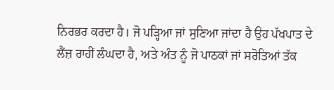ਨਿਰਭਰ ਕਰਦਾ ਹੈ। ਜੋ ਪੜ੍ਹਿਆ ਜਾਂ ਸੁਣਿਆ ਜਾਂਦਾ ਹੈ ਉਹ ਪੱਖਪਾਤ ਦੇ ਲੈਂਜ਼ ਰਾਹੀਂ ਲੰਘਦਾ ਹੈ, ਅਤੇ ਅੰਤ ਨੂੰ ਜੋ ਪਾਠਕਾਂ ਜਾਂ ਸਰੋਤਿਆਂ ਤੱਕ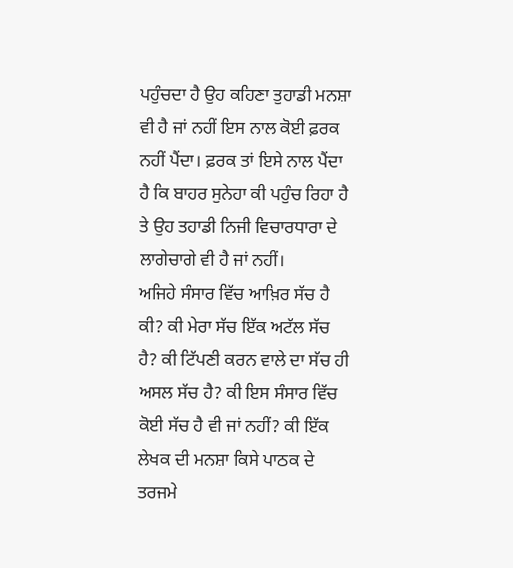ਪਹੁੰਚਦਾ ਹੈ ਉਹ ਕਹਿਣਾ ਤੁਹਾਡੀ ਮਨਸ਼ਾ ਵੀ ਹੈ ਜਾਂ ਨਹੀਂ ਇਸ ਨਾਲ ਕੋਈ ਫ਼ਰਕ ਨਹੀਂ ਪੈਂਦਾ। ਫ਼ਰਕ ਤਾਂ ਇਸੇ ਨਾਲ ਪੈਂਦਾ ਹੈ ਕਿ ਬਾਹਰ ਸੁਨੇਹਾ ਕੀ ਪਹੁੰਚ ਰਿਹਾ ਹੈ ਤੇ ਉਹ ਤਹਾਡੀ ਨਿਜੀ ਵਿਚਾਰਧਾਰਾ ਦੇ ਲਾਗੇਚਾਗੇ ਵੀ ਹੈ ਜਾਂ ਨਹੀਂ।
ਅਜਿਹੇ ਸੰਸਾਰ ਵਿੱਚ ਆਖ਼ਿਰ ਸੱਚ ਹੈ ਕੀ? ਕੀ ਮੇਰਾ ਸੱਚ ਇੱਕ ਅਟੱਲ ਸੱਚ ਹੈ? ਕੀ ਟਿੱਪਣੀ ਕਰਨ ਵਾਲੇ ਦਾ ਸੱਚ ਹੀ ਅਸਲ ਸੱਚ ਹੈ? ਕੀ ਇਸ ਸੰਸਾਰ ਵਿੱਚ ਕੋਈ ਸੱਚ ਹੈ ਵੀ ਜਾਂ ਨਹੀਂ? ਕੀ ਇੱਕ ਲੇਖਕ ਦੀ ਮਨਸ਼ਾ ਕਿਸੇ ਪਾਠਕ ਦੇ ਤਰਜਮੇ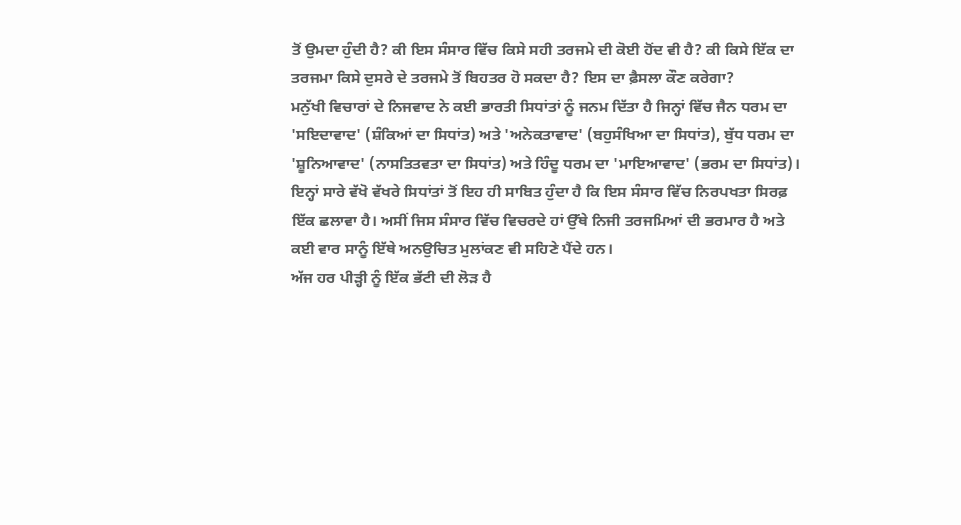ਤੋਂ ਉਮਦਾ ਹੁੰਦੀ ਹੈ? ਕੀ ਇਸ ਸੰਸਾਰ ਵਿੱਚ ਕਿਸੇ ਸਹੀ ਤਰਜਮੇ ਦੀ ਕੋਈ ਹੋਂਦ ਵੀ ਹੈ? ਕੀ ਕਿਸੇ ਇੱਕ ਦਾ ਤਰਜਮਾ ਕਿਸੇ ਦੁਸਰੇ ਦੇ ਤਰਜਮੇ ਤੋਂ ਬਿਹਤਰ ਹੋ ਸਕਦਾ ਹੈ? ਇਸ ਦਾ ਫ਼ੈਸਲਾ ਕੌਣ ਕਰੇਗਾ?
ਮਨੁੱਖੀ ਵਿਚਾਰਾਂ ਦੇ ਨਿਜਵਾਦ ਨੇ ਕਈ ਭਾਰਤੀ ਸਿਧਾਂਤਾਂ ਨੂੰ ਜਨਮ ਦਿੱਤਾ ਹੈ ਜਿਨ੍ਹਾਂ ਵਿੱਚ ਜੈਨ ਧਰਮ ਦਾ 'ਸਇਦਾਵਾਦ' (ਸ਼ੰਕਿਆਂ ਦਾ ਸਿਧਾਂਤ) ਅਤੇ 'ਅਨੇਕਤਾਵਾਦ' (ਬਹੁਸੰਖਿਆ ਦਾ ਸਿਧਾਂਤ), ਬੁੱਧ ਧਰਮ ਦਾ 'ਸ਼ੂਨਿਆਵਾਦ' (ਨਾਸਤਿਤਵਤਾ ਦਾ ਸਿਧਾਂਤ) ਅਤੇ ਹਿੰਦੂ ਧਰਮ ਦਾ 'ਮਾਇਆਵਾਦ' (ਭਰਮ ਦਾ ਸਿਧਾਂਤ)। ਇਨ੍ਹਾਂ ਸਾਰੇ ਵੱਖੋ ਵੱਖਰੇ ਸਿਧਾਂਤਾਂ ਤੋਂ ਇਹ ਹੀ ਸਾਬਿਤ ਹੁੰਦਾ ਹੈ ਕਿ ਇਸ ਸੰਸਾਰ ਵਿੱਚ ਨਿਰਪਖਤਾ ਸਿਰਫ਼ ਇੱਕ ਛਲਾਵਾ ਹੈ। ਅਸੀਂ ਜਿਸ ਸੰਸਾਰ ਵਿੱਚ ਵਿਚਰਦੇ ਹਾਂ ਉੱਥੇ ਨਿਜੀ ਤਰਜਮਿਆਂ ਦੀ ਭਰਮਾਰ ਹੈ ਅਤੇ ਕਈ ਵਾਰ ਸਾਨੂੰ ਇੱਥੇ ਅਨਉਚਿਤ ਮੁਲਾਂਕਣ ਵੀ ਸਹਿਣੇ ਪੈਂਦੇ ਹਨ।
ਅੱਜ ਹਰ ਪੀੜ੍ਹੀ ਨੂੰ ਇੱਕ ਭੱਟੀ ਦੀ ਲੋੜ ਹੈ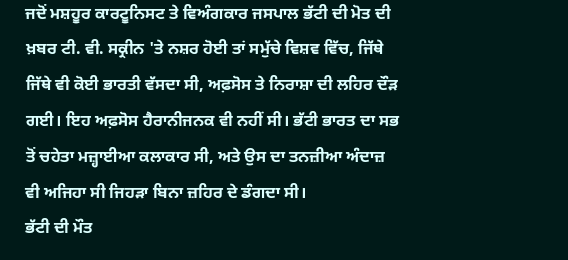ਜਦੋਂ ਮਸ਼ਹੂਰ ਕਾਰਟੂਨਿਸਟ ਤੇ ਵਿਅੰਗਕਾਰ ਜਸਪਾਲ ਭੱਟੀ ਦੀ ਮੋਤ ਦੀ ਖ਼ਬਰ ਟੀ. ਵੀ. ਸਕ੍ਰੀਨ 'ਤੇ ਨਸ਼ਰ ਹੋਈ ਤਾਂ ਸਮੁੱਚੇ ਵਿਸ਼ਵ ਵਿੱਚ, ਜਿੱਥੇ ਜਿੱਥੇ ਵੀ ਕੋਈ ਭਾਰਤੀ ਵੱਸਦਾ ਸੀ, ਅਫ਼ਸੋਸ ਤੇ ਨਿਰਾਸ਼ਾ ਦੀ ਲਹਿਰ ਦੌੜ ਗਈ। ਇਹ ਅਫ਼ਸੋਸ ਹੈਰਾਨੀਜਨਕ ਵੀ ਨਹੀਂ ਸੀ। ਭੱਟੀ ਭਾਰਤ ਦਾ ਸਭ ਤੋਂ ਚਹੇਤਾ ਮਜ਼੍ਹਾਈਆ ਕਲਾਕਾਰ ਸੀ, ਅਤੇ ਉਸ ਦਾ ਤਨਜ਼ੀਆ ਅੰਦਾਜ਼ ਵੀ ਅਜਿਹਾ ਸੀ ਜਿਹੜਾ ਬਿਨਾ ਜ਼ਹਿਰ ਦੇ ਡੰਗਦਾ ਸੀ।
ਭੱਟੀ ਦੀ ਮੌਤ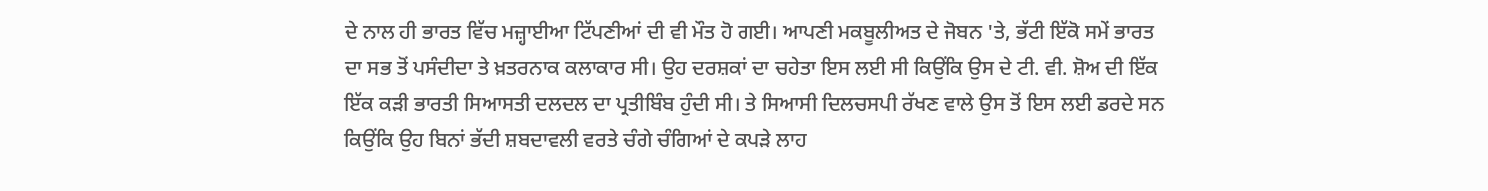ਦੇ ਨਾਲ ਹੀ ਭਾਰਤ ਵਿੱਚ ਮਜ਼੍ਹਾਈਆ ਟਿੱਪਣੀਆਂ ਦੀ ਵੀ ਮੌਤ ਹੋ ਗਈ। ਆਪਣੀ ਮਕਬੂਲੀਅਤ ਦੇ ਜੋਬਨ 'ਤੇ, ਭੱਟੀ ਇੱਕੋ ਸਮੇਂ ਭਾਰਤ ਦਾ ਸਭ ਤੋਂ ਪਸੰਦੀਦਾ ਤੇ ਖ਼ਤਰਨਾਕ ਕਲਾਕਾਰ ਸੀ। ਉਹ ਦਰਸ਼ਕਾਂ ਦਾ ਚਹੇਤਾ ਇਸ ਲਈ ਸੀ ਕਿਉਂਕਿ ਉਸ ਦੇ ਟੀ. ਵੀ. ਸ਼ੋਅ ਦੀ ਇੱਕ ਇੱਕ ਕੜੀ ਭਾਰਤੀ ਸਿਆਸਤੀ ਦਲਦਲ ਦਾ ਪ੍ਰਤੀਬਿੰਬ ਹੁੰਦੀ ਸੀ। ਤੇ ਸਿਆਸੀ ਦਿਲਚਸਪੀ ਰੱਖਣ ਵਾਲੇ ਉਸ ਤੋਂ ਇਸ ਲਈ ਡਰਦੇ ਸਨ ਕਿਉਂਕਿ ਉਹ ਬਿਨਾਂ ਭੱਦੀ ਸ਼ਬਦਾਵਲੀ ਵਰਤੇ ਚੰਗੇ ਚੰਗਿਆਂ ਦੇ ਕਪੜੇ ਲਾਹ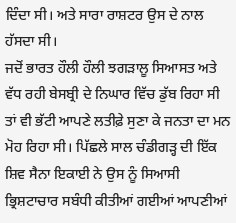ਦਿੰਦਾ ਸੀ। ਅਤੇ ਸਾਰਾ ਰਾਸ਼ਟਰ ਉਸ ਦੇ ਨਾਲ ਹੱਸਦਾ ਸੀ।
ਜਦੋਂ ਭਾਰਤ ਹੌਲੀ ਹੌਲੀ ਝਗੜਾਲੂ ਸਿਆਸਤ ਅਤੇ ਵੱਧ ਰਹੀ ਬੇਸਬ੍ਰੀ ਦੇ ਨਿਘਾਰ ਵਿੱਚ ਡੁੱਬ ਰਿਹਾ ਸੀ ਤਾਂ ਵੀ ਭੱਟੀ ਆਪਣੇ ਲਤੀਫ਼ੇ ਸੁਣਾ ਕੇ ਜਨਤਾ ਦਾ ਮਨ ਮੋਹ ਰਿਹਾ ਸੀ। ਪਿੱਛਲੇ ਸਾਲ ਚੰਡੀਗੜ੍ਹ ਦੀ ਇੱਕ ਸ਼ਿਵ ਸੈਨਾ ਇਕਾਈ ਨੇ ਉਸ ਨੂੰ ਸਿਆਸੀ ਭ੍ਰਿਸ਼ਟਾਚਾਰ ਸਬੰਧੀ ਕੀਤੀਆਂ ਗਈਆਂ ਆਪਣੀਆਂ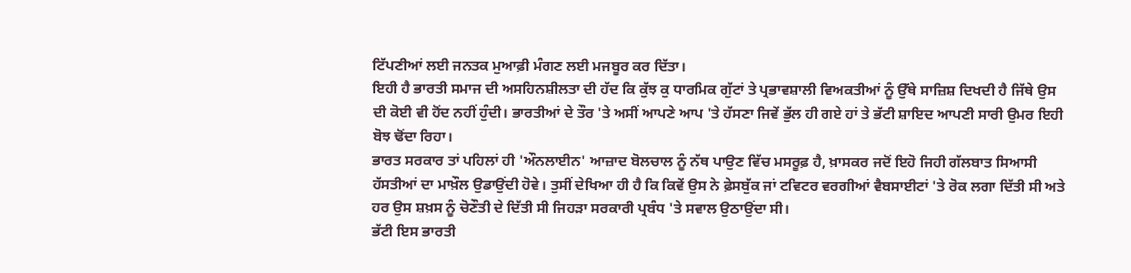ਟਿੱਪਣੀਆਂ ਲਈ ਜਨਤਕ ਮੁਆਫ਼ੀ ਮੰਗਣ ਲਈ ਮਜਬੂਰ ਕਰ ਦਿੱਤਾ।
ਇਹੀ ਹੈ ਭਾਰਤੀ ਸਮਾਜ ਦੀ ਅਸਹਿਨਸ਼ੀਲਤਾ ਦੀ ਹੱਦ ਕਿ ਕੁੱਝ ਕੁ ਧਾਰਮਿਕ ਗੁੱਟਾਂ ਤੇ ਪ੍ਰਭਾਵਸ਼ਾਲੀ ਵਿਅਕਤੀਆਂ ਨੂੰ ਉੱਥੇ ਸਾਜ਼ਿਸ਼ ਦਿਖਦੀ ਹੈ ਜਿੱਥੇ ਉਸ ਦੀ ਕੋਈ ਵੀ ਹੋਂਦ ਨਹੀਂ ਹੁੰਦੀ। ਭਾਰਤੀਆਂ ਦੇ ਤੌਰ 'ਤੇ ਅਸੀਂ ਆਪਣੇ ਆਪ 'ਤੇ ਹੱਸਣਾ ਜਿਵੇਂ ਭੁੱਲ ਹੀ ਗਏ ਹਾਂ ਤੇ ਭੱਟੀ ਸ਼ਾਇਦ ਆਪਣੀ ਸਾਰੀ ਉਮਰ ਇਹੀ ਬੋਝ ਢੋਂਦਾ ਰਿਹਾ।
ਭਾਰਤ ਸਰਕਾਰ ਤਾਂ ਪਹਿਲਾਂ ਹੀ 'ਔਨਲਾਈਨ' ਆਜ਼ਾਦ ਬੋਲਚਾਲ ਨੂੰ ਨੱਥ ਪਾਉਣ ਵਿੱਚ ਮਸਰੂਫ਼ ਹੈ, ਖ਼ਾਸਕਰ ਜਦੋਂ ਇਹੋ ਜਿਹੀ ਗੱਲਬਾਤ ਸਿਆਸੀ ਹੱਸਤੀਆਂ ਦਾ ਮਾਖ਼ੌਲ ਉਡਾਉਂਦੀ ਹੋਵੇ। ਤੁਸੀਂ ਦੇਖਿਆ ਹੀ ਹੈ ਕਿ ਕਿਵੇਂ ਉਸ ਨੇ ਫ਼ੇਸਬੁੱਕ ਜਾਂ ਟਵਿਟਰ ਵਰਗੀਆਂ ਵੈਬਸਾਈਟਾਂ 'ਤੇ ਰੋਕ ਲਗਾ ਦਿੱਤੀ ਸੀ ਅਤੇ ਹਰ ਉਸ ਸ਼ਖ਼ਸ ਨੂੰ ਚੋਣੌਤੀ ਦੇ ਦਿੱਤੀ ਸੀ ਜਿਹੜਾ ਸਰਕਾਰੀ ਪ੍ਰਬੰਧ 'ਤੇ ਸਵਾਲ ਉਠਾਉਂਦਾ ਸੀ।
ਭੱਟੀ ਇਸ ਭਾਰਤੀ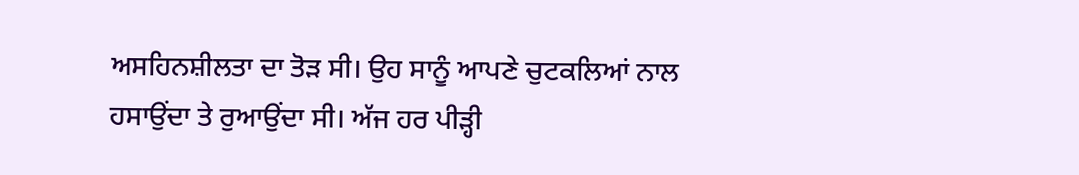ਅਸਹਿਨਸ਼ੀਲਤਾ ਦਾ ਤੋੜ ਸੀ। ਉਹ ਸਾਨੂੰ ਆਪਣੇ ਚੁਟਕਲਿਆਂ ਨਾਲ ਹਸਾਉਂਦਾ ਤੇ ਰੁਆਉਂਦਾ ਸੀ। ਅੱਜ ਹਰ ਪੀੜ੍ਹੀ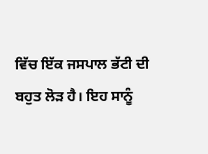ਵਿੱਚ ਇੱਕ ਜਸਪਾਲ ਭੱਟੀ ਦੀ ਬਹੁਤ ਲੋੜ ਹੈ। ਇਹ ਸਾਨੂੰ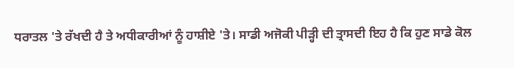ਧਰਾਤਲ 'ਤੇ ਰੱਖਦੀ ਹੈ ਤੇ ਅਧੀਕਾਰੀਆਂ ਨੂੰ ਹਾਸ਼ੀਏ 'ਤੇ। ਸਾਡੀ ਅਜੋਕੀ ਪੀੜ੍ਹੀ ਦੀ ਤ੍ਰਾਸਦੀ ਇਹ ਹੈ ਕਿ ਹੁਣ ਸਾਡੇ ਕੋਲ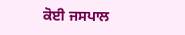ਕੋਈ ਜਸਪਾਲ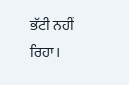ਭੱਟੀ ਨਹੀਂ ਰਿਹਾ।